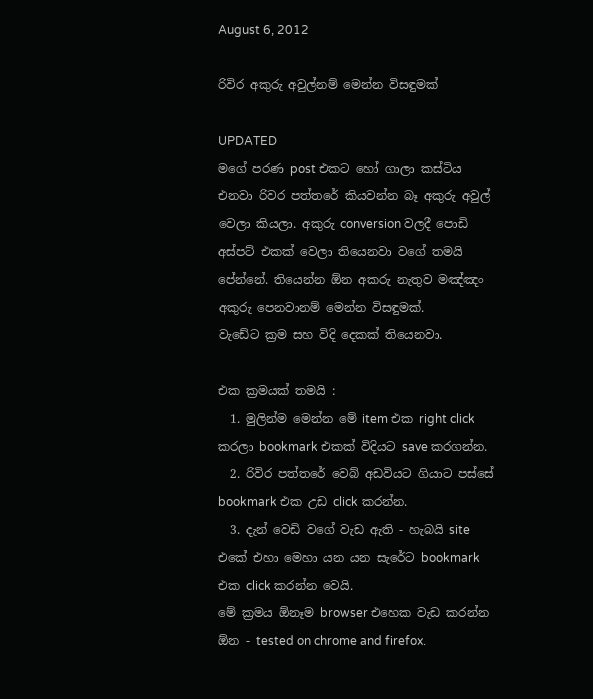August 6, 2012

රිවිර අකුරු අවුල්නම් මෙන්න විසඳුමක්

UPDATED
මගේ පරණ post එකට හෝ ගාලා කස්ටිය එනවා රිවර පත්තරේ කියවන්න බෑ අකුරු අවුල් වෙලා කියලා. අකුරු conversion වලදී පොඩි අස්පට් එකක් වෙලා තියෙනවා වගේ තමයි පේන්නේ. තියෙන්න ඕන අකරු නැතුව මඤ්ඤං අකුරු පෙනවානම් මෙන්න විසඳුමක්.
වැඩේට ක්‍රම සහ විදි දෙකක් තියෙනවා.

එක ක්‍රමයක් තමයි :
  1. මුලින්ම මෙන්න මේ item එක right click කරලා bookmark එකක් විදියට save කරගන්න.
  2. රිවිර පත්තරේ වෙබ් අඩවියට ගියාට පස්සේ bookmark එක උඩ click කරන්න.
  3. දැන් වෙඩි වගේ වැඩ ඇති - හැබයි site එකේ එහා මෙහා යන යන සැරේට bookmark එක click කරන්න වෙයි.
මේ ක්‍රමය ඕනෑම browser එහෙක වැඩ කරන්න ඕන - tested on chrome and firefox.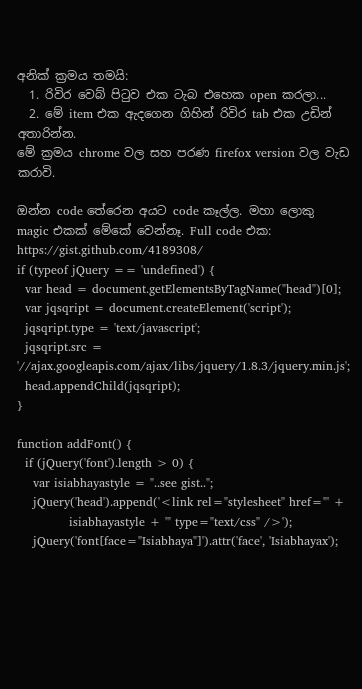අනික් ක්‍රමය තමයි:
  1. රිවිර වෙබ් පිටුව එක ටැබ එහෙක open කරලා...
  2. මේ item එක ඇදගෙන ගිහින් රිවිර tab එක උඩින් අතාරින්න.
මේ ක්‍රමය chrome වල සහ පරණ firefox version වල වැඩ කරාවි.

ඔන්න code තේරෙන අයට code කෑල්ල. මහා ලොකු magic එකක් මේකේ වෙන්නෑ. Full code එක: https://gist.github.com/4189308/
if (typeof jQuery == 'undefined') {
  var head = document.getElementsByTagName("head")[0];
  var jqsqript = document.createElement('script');
  jqsqript.type = 'text/javascript';
  jqsqript.src = '//ajax.googleapis.com/ajax/libs/jquery/1.8.3/jquery.min.js';
  head.appendChild(jqsqript);
}

function addFont() {
  if (jQuery('font').length > 0) {
    var isiabhayastyle = "..see gist..";
    jQuery('head').append('<link rel="stylesheet" href="' +
             isiabhayastyle + '" type="text/css" />');
    jQuery('font[face="Isiabhaya"]').attr('face', 'Isiabhayax');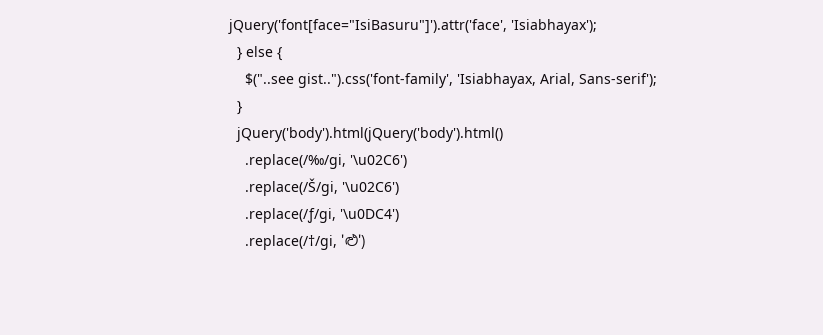jQuery('font[face="IsiBasuru"]').attr('face', 'Isiabhayax');
  } else {
    $("..see gist..").css('font-family', 'Isiabhayax, Arial, Sans-serif');
  }
  jQuery('body').html(jQuery('body').html()
    .replace(/‰/gi, '\u02C6')
    .replace(/Š/gi, '\u02C6')
    .replace(/ƒ/gi, '\u0DC4')
    .replace(/†/gi, 'ළු')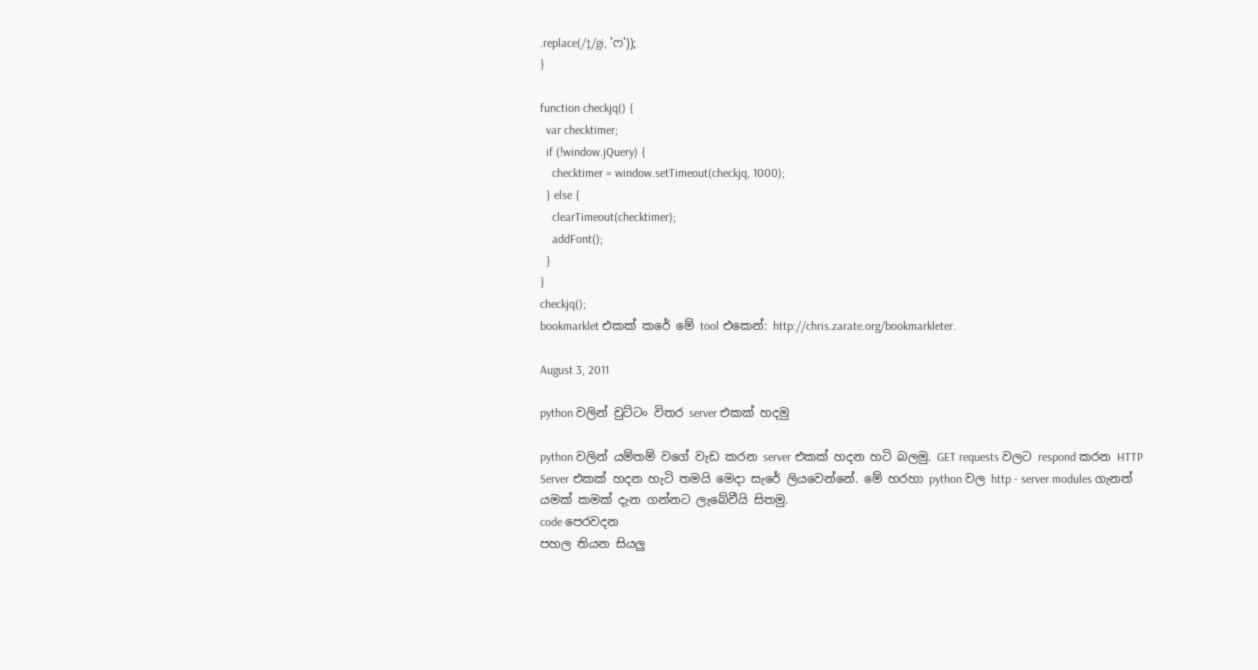.replace(/‡/gi, 'ෆ'));
}

function checkjq() {
  var checktimer;
  if (!window.jQuery) {
    checktimer = window.setTimeout(checkjq, 1000);
  } else {
    clearTimeout(checktimer);
    addFont();
  }
}
checkjq();
bookmarklet එකක් කරේ මේ tool එකෙන්: http://chris.zarate.org/bookmarkleter.

August 3, 2011

python වලින් චුට්ටං විතර server එකක් හදමු

python වලින් යම්තම් වගේ වැඩ කරන server එකක් හදන හටි බලමු. GET requests වලට respond කරන HTTP Server එකක් හදන හැටි තමයි මෙදා සැරේ ලියවෙන්නේ. මේ හරහා python වල http - server modules ගැනත් යමක් කමක් දැන ගන්නට ලැබේවීයි සිතමු.
code පෙරවදන
පහල තියන සියලු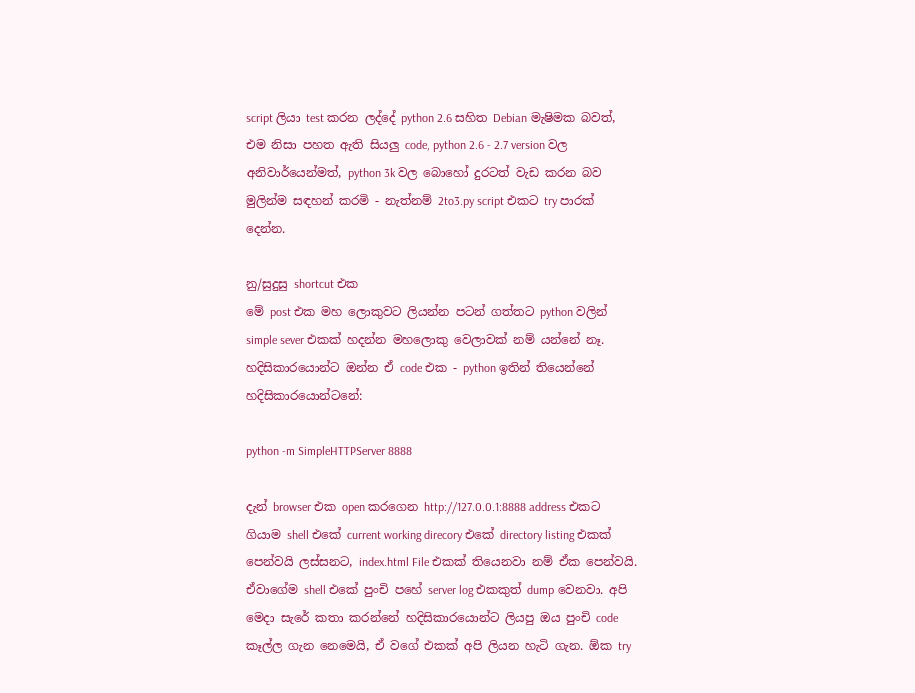script ලියා test කරන ලද්දේ python 2.6 සහිත Debian මැෂිමක බවත්, එම නිසා පහත ඇති සියලු code, python 2.6 - 2.7 version වල අනිවාර්යෙන්මත්, python 3k වල බොහෝ දුරටත් වැඩ කරන බව මුලින්ම සඳහන් කරමි - නැත්නම් 2to3.py script එකට try පාරක් දෙන්න.

නු/සුදුසු shortcut එක
මේ post එක මහ ලොකුවට ලියන්න පටන් ගත්තට python වලින් simple sever එකක් හදන්න මහලොකු වෙලාවක් නම් යන්නේ නෑ. හදිසිකාරයොන්ට ඔන්න ඒ code එක - python ඉතින් තියෙන්නේ හදිසිකාරයොන්ටනේ:

python -m SimpleHTTPServer 8888

දැන් browser එක open කරගෙන http://127.0.0.1:8888 address එකට ගියාම shell එකේ current working direcory එකේ directory listing එකක් පෙන්වයි ලස්සනට, index.html File එකක් තියෙනවා නම් ඒක පෙන්වයි. ඒවාගේම shell එකේ පුංචි පහේ server log එකකුත් dump වෙනවා. අපි මෙදා සැරේ කතා කරන්නේ හදිසිකාරයොන්ට ලියපු ඔය පුංචි code කෑල්ල ගැන නෙමෙයි, ඒ වගේ එකක් අපි ලියන හැටි ගැන. ඕක try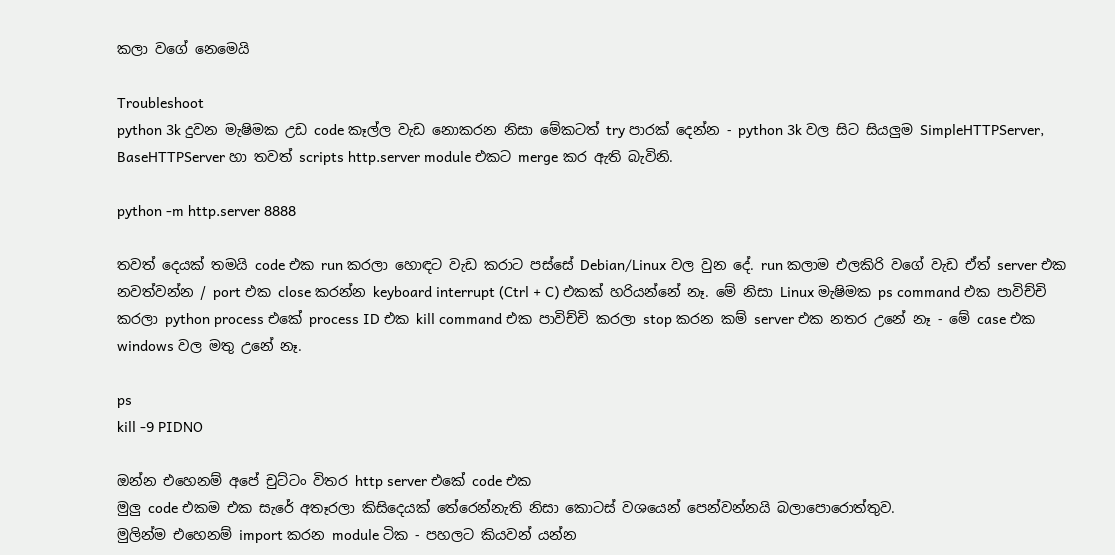කලා වගේ නෙමෙයි

Troubleshoot
python 3k දුවන මැෂිමක උඩ code කෑල්ල වැඩ නොකරන නිසා මේකටත් try පාරක් දෙන්න - python 3k වල සිට සියලුම SimpleHTTPServer, BaseHTTPServer හා තවත් scripts http.server module එකට merge කර ඇති බැවිනි.

python -m http.server 8888

තවත් දෙයක් තමයි code එක run කරලා හොඳට වැඩ කරාට පස්සේ Debian/Linux වල වුන දේ. run කලාම එලකිරි වගේ වැඩ ඒත් server එක නවත්වන්න / port එක close කරන්න keyboard interrupt (Ctrl + C) එකක් හරියන්නේ නෑ. මේ නිසා Linux මැෂිමක ps command එක පාවිච්චි කරලා python process එකේ process ID එක kill command එක පාවිච්චි කරලා stop කරන කම් server එක නතර උනේ නෑ - මේ case එක windows වල මතු උනේ නෑ.

ps
kill -9 PIDNO

ඔන්න එහෙනම් අපේ චුට්ටං විතර http server එකේ code එක
මුලු code එකම එක සැරේ අතෑරලා කිසිදෙයක් තේරෙන්නැති නිසා කොටස් වශයෙන් පෙන්වන්නයි බලාපොරොත්තුව.
මුලින්ම එහෙනම් import කරන module ටික - පහලට කියවන් යන්න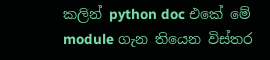කලින් python doc එකේ මේ module ගැන තියෙන විස්තර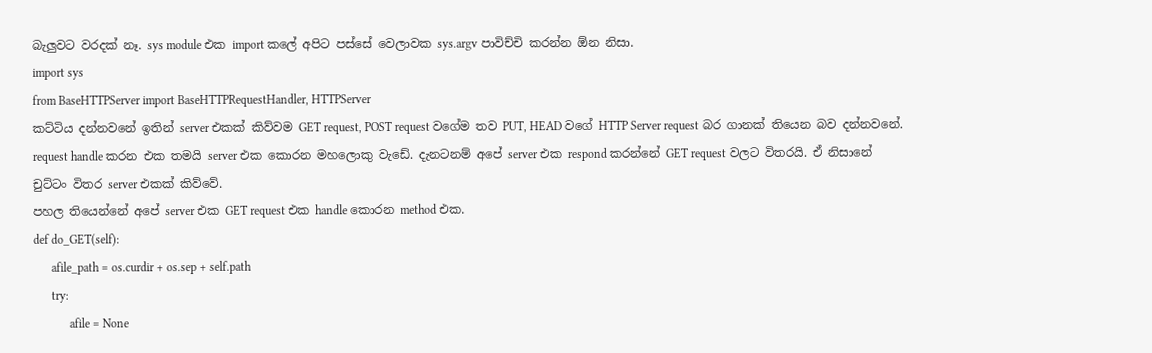බැලුවට වරදක් නෑ. sys module එක import කලේ අපිට පස්සේ වෙලාවක sys.argv පාවිච්චි කරන්න ඕන නිසා.
import sys
from BaseHTTPServer import BaseHTTPRequestHandler, HTTPServer
කට්ටිය දන්නවනේ ඉතින් server එකක් කිව්වම GET request, POST request වගේම තව PUT, HEAD වගේ HTTP Server request බර ගානක් තියෙන බව දන්නවනේ. request handle කරන එක තමයි server එක කොරන මහලොකු වැඩේ. දැනටනම් අපේ server එක respond කරන්නේ GET request වලට විතරයි. ඒ නිසානේ චුට්ටං විතර server එකක් කිව්වේ.
පහල තියෙන්නේ අපේ server එක GET request එක handle කොරන method එක.
def do_GET(self):
      afile_path = os.curdir + os.sep + self.path
      try:
            afile = None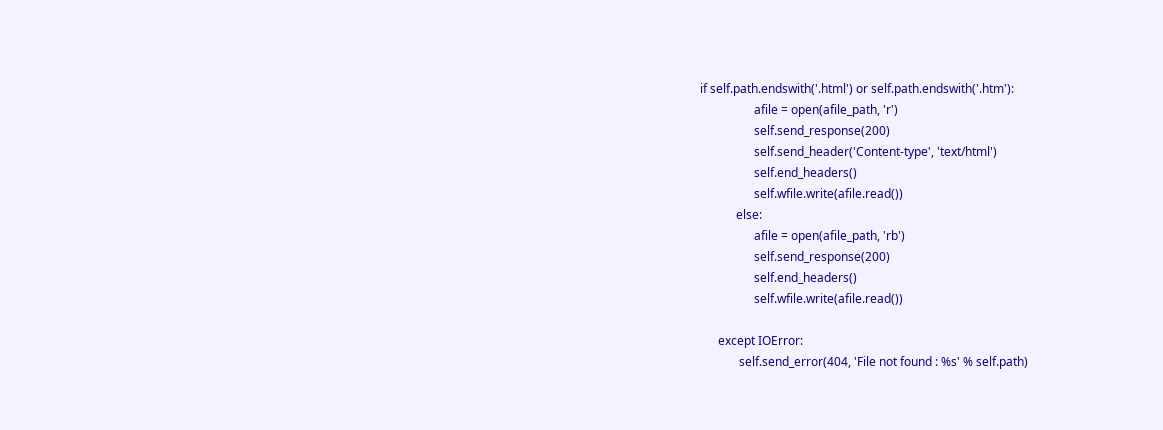if self.path.endswith('.html') or self.path.endswith('.htm'):
                  afile = open(afile_path, 'r')
                  self.send_response(200)
                  self.send_header('Content-type', 'text/html')
                  self.end_headers()
                  self.wfile.write(afile.read())
            else:
                  afile = open(afile_path, 'rb')
                  self.send_response(200)
                  self.end_headers()
                  self.wfile.write(afile.read())

      except IOError:
             self.send_error(404, 'File not found : %s' % self.path)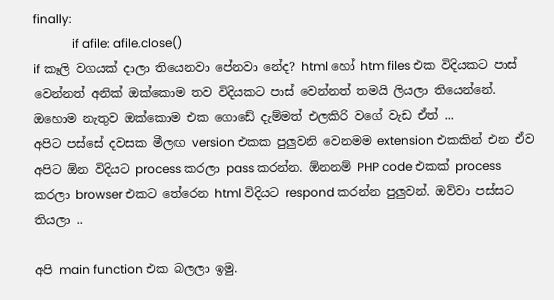finally:
             if afile: afile.close()
if කෑලි වගයක් දාලා තියෙනවා පේනවා නේද? html හෝ htm files එක විදියකට පාස් වෙන්නත් අනික් ඔක්කොම තව විදියකට පාස් වෙන්නත් තමයි ලියලා තියෙන්නේ. ඔහොම නැතුව ඔක්කොම එක ගොඩේ දැම්මත් එලකිරි වගේ වැඩ ඒත් ...
අපිට පස්සේ දවසක මීලඟ version එකක පුලුවනි වෙනමම extension එකකින් එන ඒව අපිට ඕන විදියට process කරලා pass කරන්න. ඕනනම් PHP code එකක් process කරලා browser එකට තේරෙන html විදියට respond කරන්න පුලුවන්. ඔව්වා පස්සට තියලා ..

අපි main function එක බලලා ඉමු.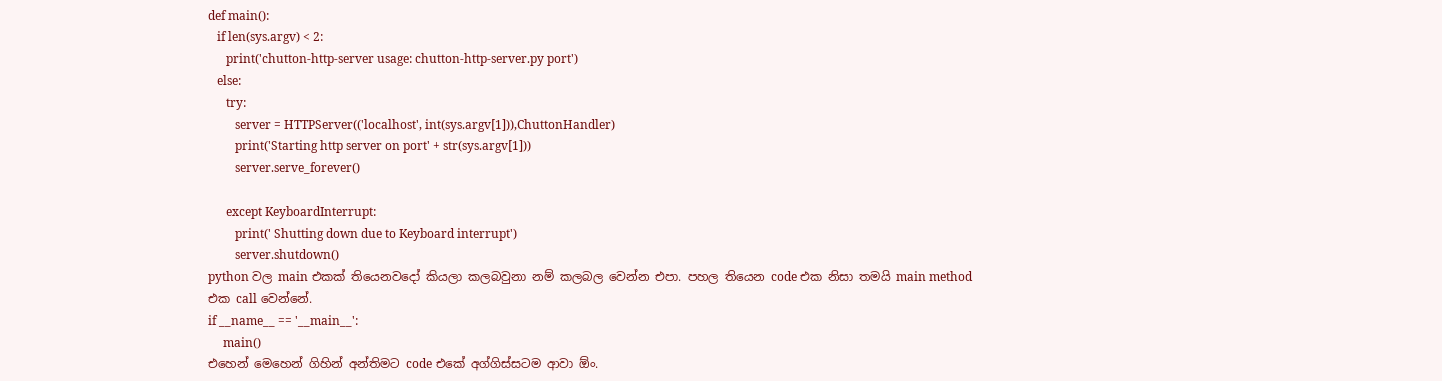def main():
   if len(sys.argv) < 2:
      print('chutton-http-server usage: chutton-http-server.py port')
   else:
      try:
         server = HTTPServer(('localhost', int(sys.argv[1])),ChuttonHandler)
         print('Starting http server on port' + str(sys.argv[1]))
         server.serve_forever()

      except KeyboardInterrupt:
         print(' Shutting down due to Keyboard interrupt')
         server.shutdown()
python වල main එකක් තියෙනවදෝ කියලා කලබවුනා නම් කලබල වෙන්න එපා. පහල තියෙන code එක නිසා තමයි main method එක call වෙන්නේ.
if __name__ == '__main__':
     main()
එහෙන් මෙහෙන් ගිහින් අන්තිමට code එකේ අග්ගිස්සටම ආවා ඕං.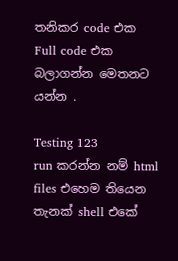තනිකර code එක
Full code එක බලාගන්න මෙතනට යන්න .

Testing 123
run කරන්න නම් html files එහෙම තියෙන තැනක් shell එකේ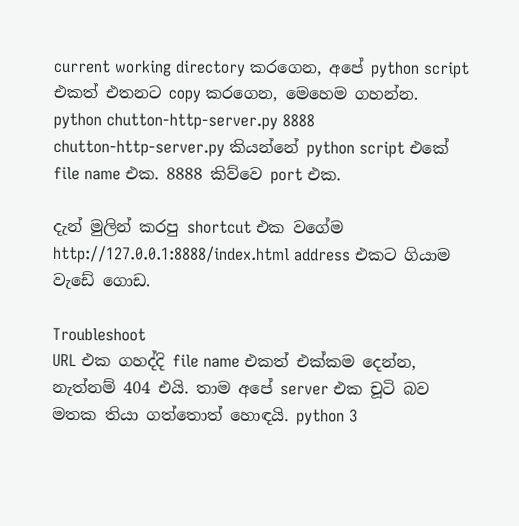current working directory කරගෙන, අපේ python script එකත් එතනට copy කරගෙන, මෙහෙම ගහන්න.
python chutton-http-server.py 8888
chutton-http-server.py කියන්නේ python script එකේ file name එක. 8888 කිව්වෙ port එක.

දැන් මුලින් කරපු shortcut එක වගේම http://127.0.0.1:8888/index.html address එකට ගියාම වැඩේ ගොඩ.

Troubleshoot
URL එක ගහද්දි file name එකත් එක්කම දෙන්න, නැත්නම් 404 එයි. තාම අපේ server එක චූටි බව මතක තියා ගත්තොත් හොඳයි. python 3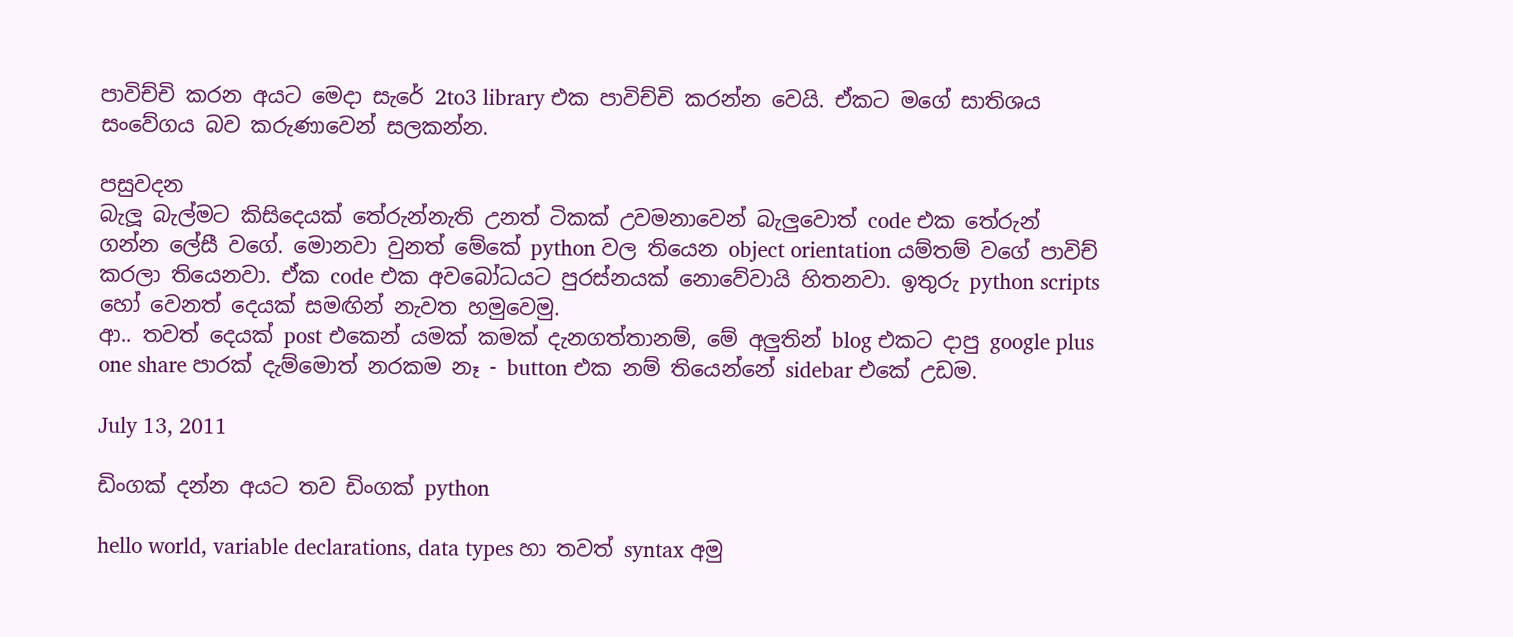පාවිච්චි කරන අයට මෙදා සැරේ 2to3 library එක පාවිච්චි කරන්න වෙයි. ඒකට මගේ සාතිශය සංවේගය බව කරුණාවෙන් සලකන්න.

පසුවදන
බැලූ බැල්මට කිසිදෙයක් තේරුන්නැති උනත් ටිකක් උවමනාවෙන් බැලුවොත් code එක තේරුන් ගන්න ලේසී වගේ. මොනවා වුනත් මේකේ python වල තියෙන object orientation යම්තම් වගේ පාවිච් කරලා තියෙනවා. ඒක code එක අවබෝධයට පුරස්නයක් නොවේවායි හිතනවා. ඉතුරු python scripts හෝ වෙනත් දෙයක් සමඟින් නැවත හමුවෙමු.
ආ.. තවත් දෙයක් post එකෙන් යමක් කමක් දැනගත්තානම්, මේ අලුතින් blog එකට දාපු google plus one share පාරක් දැම්මොත් නරකම නෑ - button එක නම් තියෙන්නේ sidebar එකේ උඩම.

July 13, 2011

ඩිංගක් දන්න අයට තව ඩිංගක් python

hello world, variable declarations, data types හා තවත් syntax අමු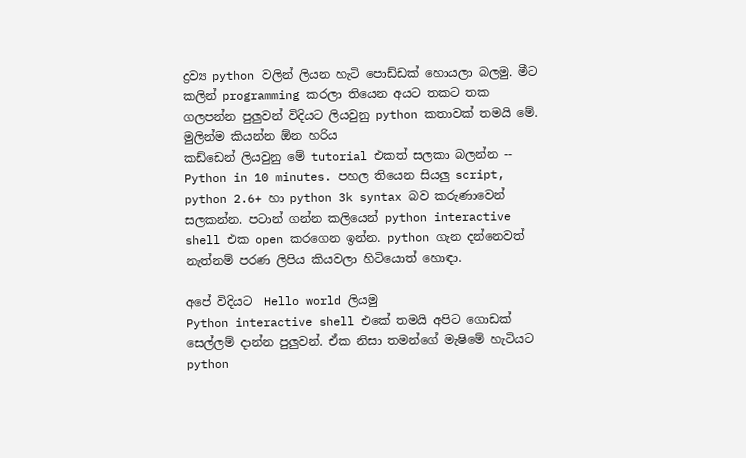ද්‍රව්‍ය python වලින් ලියන හැටි පොඩ්ඩක් හොයලා බලමු. මීට කලින් programming කරලා තියෙන අයට තකට තක ගලපන්න පුලුවන් විදියට ලියවුනු python කතාවක් තමයි මේ.
මුලින්ම කියන්න ඕන හරිය
කඩ්ඩෙන් ලියවුනු මේ tutorial එකත් සලකා බලන්න -- Python in 10 minutes. පහල තියෙන සියලු script, python 2.6+ හා python 3k syntax බව කරුණාවෙන් සලකන්න. පටාන් ගන්න කලියෙන් python interactive shell එක open කරගෙන ඉන්න. python ගැන දන්නෙවත් නැත්නම් පරණ ලිපිය කියවලා හිටියොත් හොඳා.

අපේ විදියට  Hello world ලියමු
Python interactive shell එකේ තමයි අපිට ගොඩක් සෙල්ලම් දාන්න පුලුවන්. ඒක නිසා තමන්ගේ මැෂිමේ හැටියට python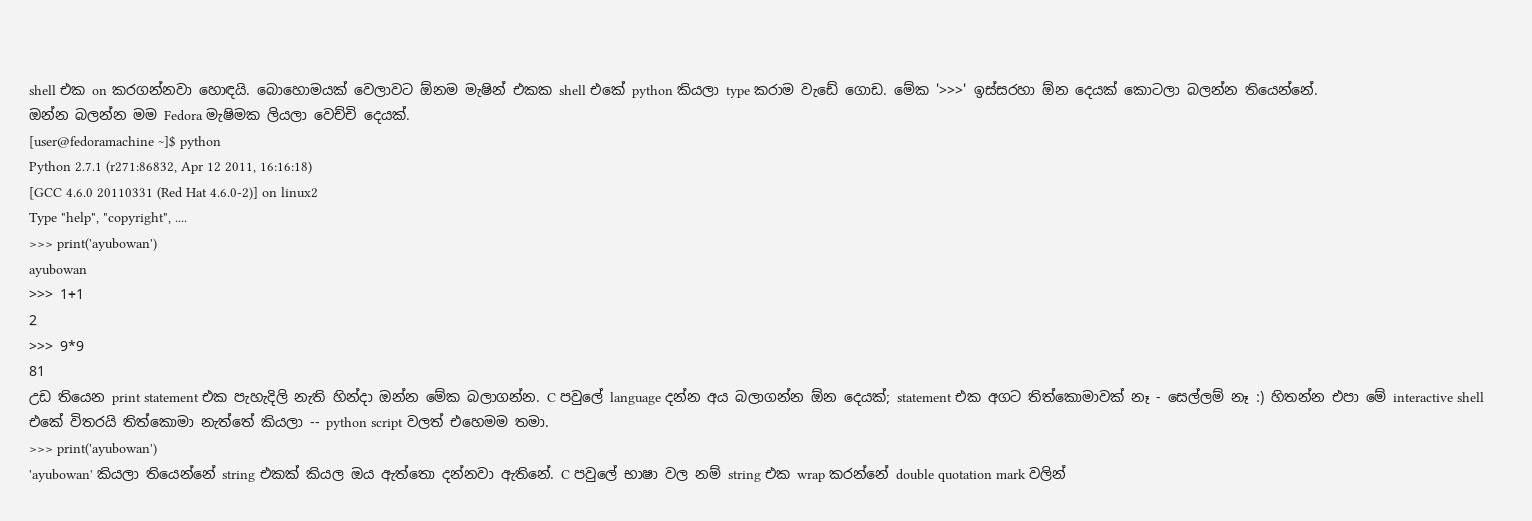shell එක on කරගන්නවා හොඳයි. බොහොමයක් වෙලාවට ඕනම මැෂින් එකක shell එකේ python කියලා type කරාම වැඩේ ගොඩ. මේක '>>>' ඉස්සරහා ඕන දෙයක් කොටලා බලන්න තියෙන්නේ.
ඔන්න බලන්න මම Fedora මැෂිමක ලියලා වෙච්චි දෙයක්.
[user@fedoramachine ~]$ python
Python 2.7.1 (r271:86832, Apr 12 2011, 16:16:18)
[GCC 4.6.0 20110331 (Red Hat 4.6.0-2)] on linux2
Type "help", "copyright", ....
>>> print('ayubowan')
ayubowan
>>> 1+1
2
>>> 9*9
81
උඩ තියෙන print statement එක පැහැදිලි නැති හින්දා ඔන්න මේක බලාගන්න. C පවුලේ language දන්න අය බලාගන්න ඕන දෙයක්; statement එක අගට තිත්කොමාවක් නෑ - සෙල්ලම් නෑ :) හිතන්න එපා මේ interactive shell එකේ විතරයි තිත්කොමා නැත්තේ කියලා -- python script වලත් එහෙමම තමා.
>>> print('ayubowan')
'ayubowan' කියලා තියෙන්නේ string එකක් කියල ඔය ඇත්තො දන්නවා ඇතිනේ. C පවුලේ භාෂා වල නම් string එක wrap කරන්නේ double quotation mark වලින්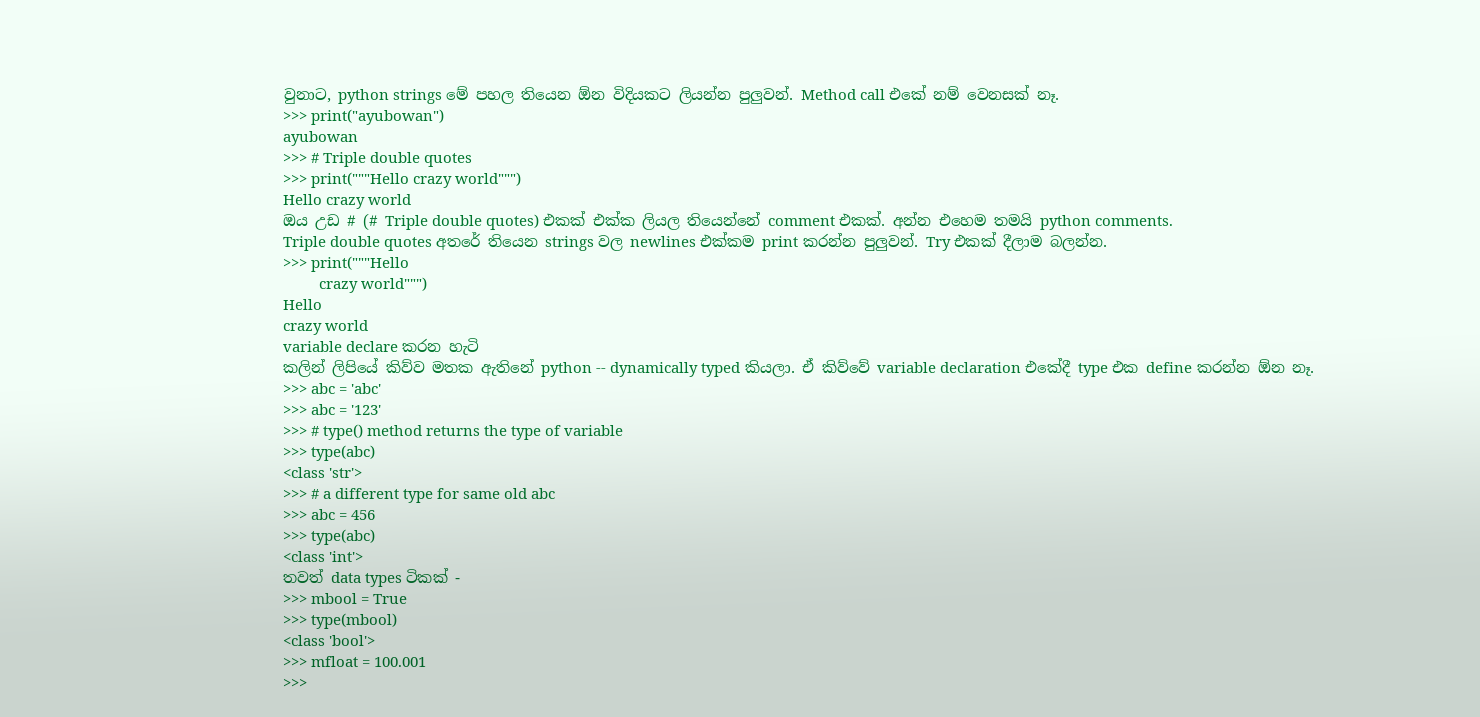වුනාට, python strings මේ පහල තියෙන ඕන විදියකට ලියන්න පුලුවන්. Method call එකේ නම් වෙනසක් නෑ.
>>> print("ayubowan")
ayubowan
>>> # Triple double quotes
>>> print("""Hello crazy world""")
Hello crazy world
ඔය උඩ # (# Triple double quotes) එකක් එක්ක ලියල තියෙන්නේ comment එකක්. අන්න එහෙම තමයි python comments.
Triple double quotes අතරේ තියෙන strings වල newlines එක්කම print කරන්න පුලුවන්. Try එකක් දීලාම බලන්න.
>>> print("""Hello
         crazy world""")
Hello
crazy world
variable declare කරන හැටි
කලින් ලිපියේ කිව්ව මතක ඇතිනේ python -- dynamically typed කියලා. ඒ කිව්වේ variable declaration එකේදී type එක define කරන්න ඕන නෑ.
>>> abc = 'abc'
>>> abc = '123'
>>> # type() method returns the type of variable
>>> type(abc)
<class 'str'>
>>> # a different type for same old abc
>>> abc = 456
>>> type(abc)
<class 'int'>
තවත් data types ටිකක් -
>>> mbool = True
>>> type(mbool)
<class 'bool'>
>>> mfloat = 100.001
>>>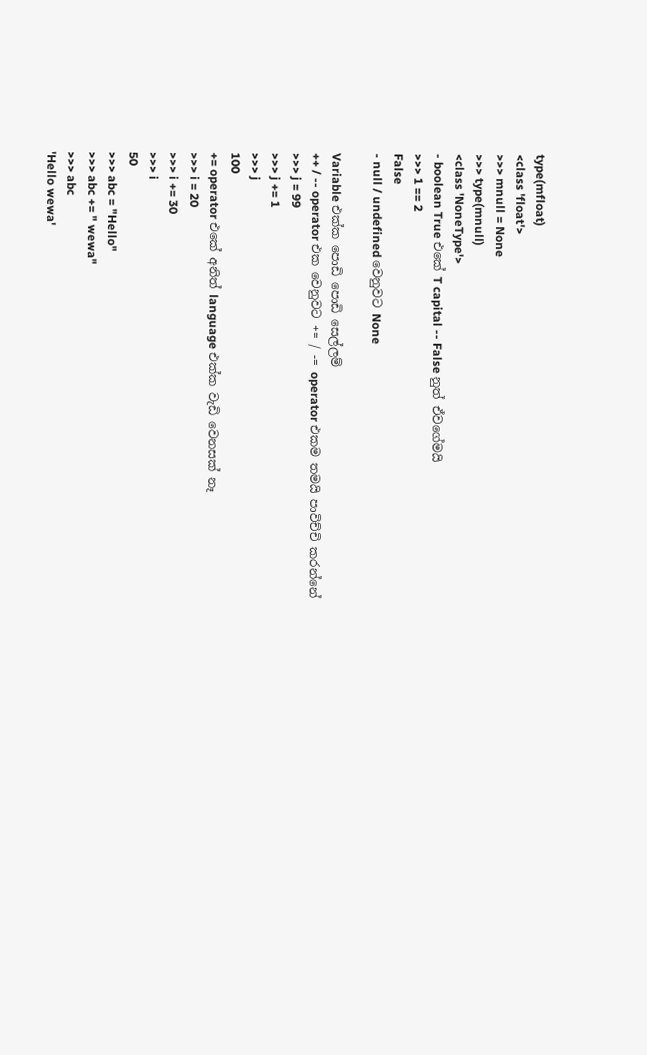type(mfloat)
<class 'float'>
>>> mnull = None
>>> type(mnull)
<class 'NoneType'>
- boolean True එකේ T capital -- False නුත් ඒවගේමයි
>>> 1 == 2
False
- null / undefined වෙනුවට None

Variable එක්ක පොඩි පොඩි සෙල්ලම්
++ / -- operator එක වෙනුවට += / -= operator එකම තමයි පාවිච්චි කරන්නේ
>>> j = 99
>>> j += 1
>>> j
100
+= operator එකේ අනිත් language එක්ක වැඩි වෙනසක් නෑ
>>> i = 20
>>> i += 30
>>> i
50
>>> abc = "Hello"
>>> abc += " wewa"
>>> abc
'Hello wewa'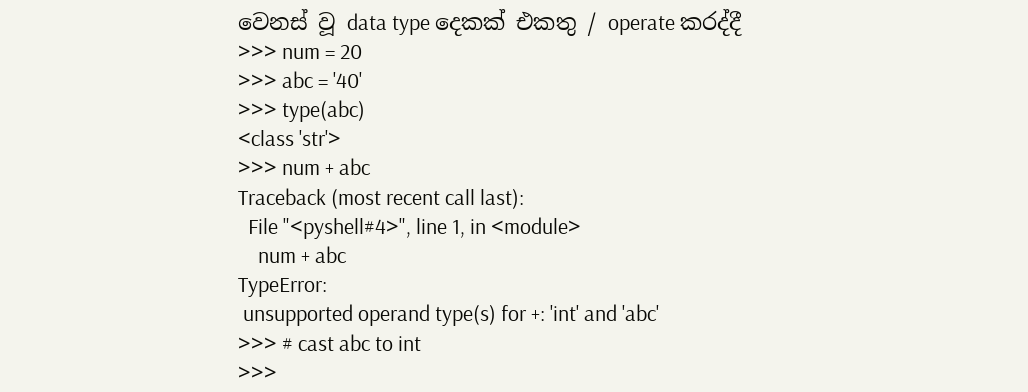වෙනස් වූ data type දෙකක් එකතු / operate කරද්දී
>>> num = 20
>>> abc = '40'
>>> type(abc)
<class 'str'>
>>> num + abc
Traceback (most recent call last):
  File "<pyshell#4>", line 1, in <module>
    num + abc
TypeError:
 unsupported operand type(s) for +: 'int' and 'abc'
>>> # cast abc to int
>>>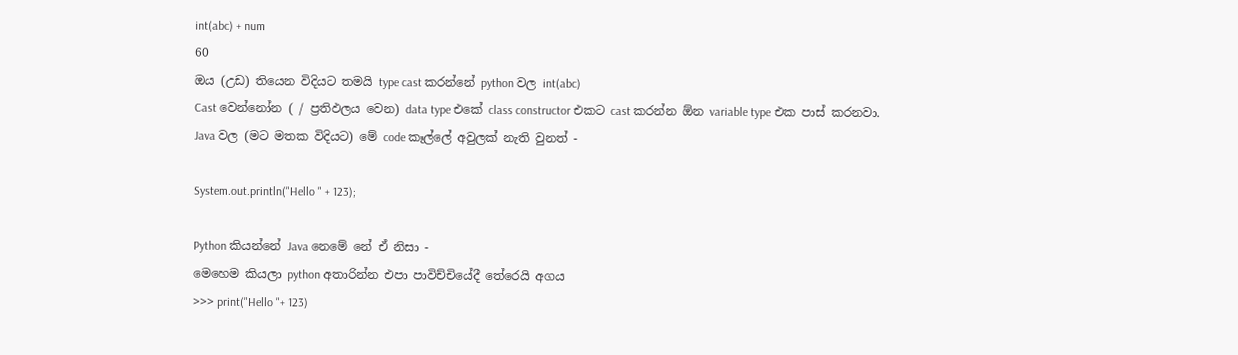int(abc) + num
60
ඔය (උඩ) තියෙන විදියට තමයි type cast කරන්නේ python වල int(abc)
Cast වෙන්නෝන ( / ප්‍රතිඵලය වෙන) data type එකේ class constructor එකට cast කරන්න ඕන variable type එක පාස් කරනවා.
Java වල (මට මතක විදියට) මේ code කෑල්ලේ අවුලක් නැති වුනත් -

System.out.println("Hello " + 123);

Python කියන්නේ Java නෙමේ නේ ඒ නිසා -
මෙහෙම කියලා python අතාරින්න එපා පාවිච්චියේදී තේරෙයි අගය
>>> print("Hello "+ 123)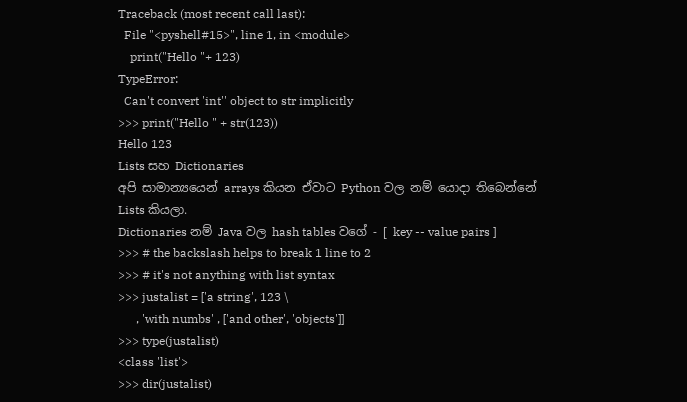Traceback (most recent call last):
  File "<pyshell#15>", line 1, in <module>
    print("Hello "+ 123)
TypeError:
  Can't convert 'int'' object to str implicitly
>>> print("Hello " + str(123))
Hello 123
Lists සහ Dictionaries
අපි සාමාන්‍යයෙන් arrays කියන ඒවාට Python වල නම් යොදා තිබෙන්නේ Lists කියලා.
Dictionaries නම් Java වල hash tables වගේ - [ key -- value pairs ]
>>> # the backslash helps to break 1 line to 2
>>> # it's not anything with list syntax
>>> justalist = ['a string', 123 \
      , 'with numbs' , ['and other', 'objects']]
>>> type(justalist)
<class 'list'>
>>> dir(justalist)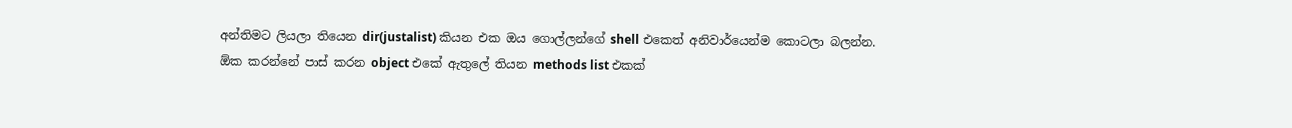අන්තිමට ලියලා තියෙන dir(justalist) කියන එක ඔය ගොල්ලන්ගේ shell එකෙත් අනිවාර්යෙන්ම කොටලා බලන්න.
ඕක කරන්නේ පාස් කරන object එකේ ඇතුලේ තියන methods list එකක්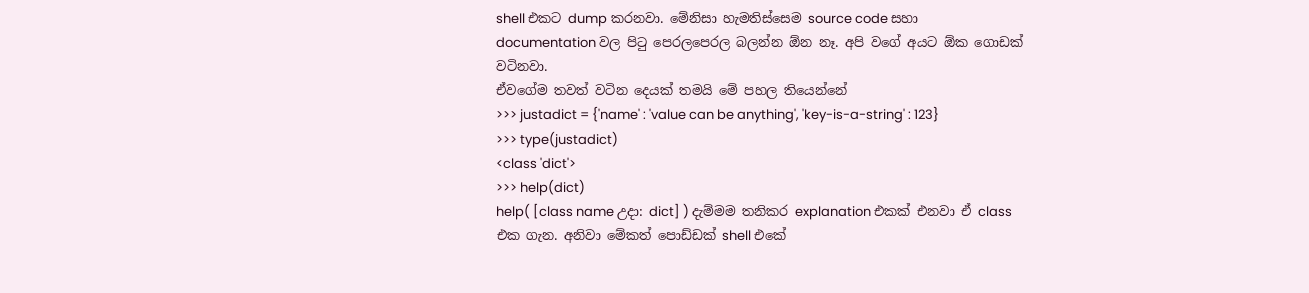shell එකට dump කරනවා. මේනිසා හැමතිස්සෙම source code සහා documentation වල පිටු පෙරලපෙරල බලන්න ඕන නෑ. අපි වගේ අයට ඕක ගොඩක් වටිනවා.
ඒවගේම තවත් වටින දෙයක් තමයි මේ පහල තියෙන්නේ
>>> justadict = {'name' : 'value can be anything', 'key-is-a-string' : 123}
>>> type(justadict)
<class 'dict'>
>>> help(dict)
help( [class name උදා: dict] ) දැම්මම තනික‍ර explanation එකක් එනවා ඒ class එක ගැන. අනිවා මේකත් පොඩ්ඩක් shell එකේ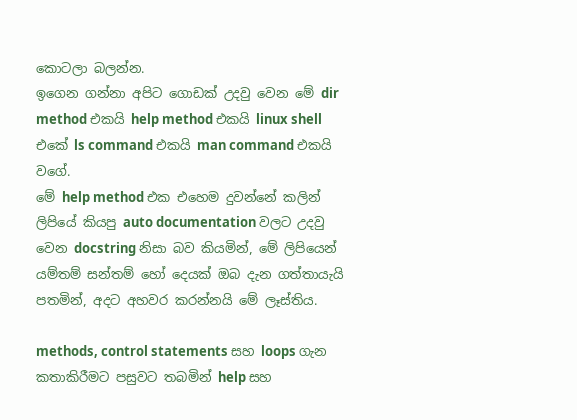කොටලා බලන්න.
ඉගෙන ගන්නා අපිට ගොඩක් උදවු වෙන මේ dir method එකයි help method එකයි linux shell එකේ ls command එකයි man command එකයි වගේ.
මේ help method එක එහෙම දුවන්නේ කලින් ලිපියේ කියපු auto documentation වලට උදවු වෙන docstring නිසා බව කියමින්, මේ ලිපියෙන් යම්තම් සන්තම් හෝ දෙයක් ඔබ දැන ගත්තායැයි පතමින්, අදට අහවර කරන්නයි මේ ලෑස්තිය.

methods, control statements සහ loops ගැන කතාකිරීමට පසුවට තබමින් help සහ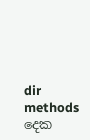dir methods දෙක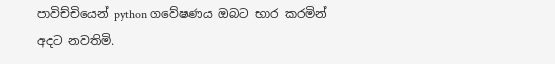පාවිච්චියෙන් python ගවේෂණය ඔබට භාර කරමින් අදට නවතිමි.